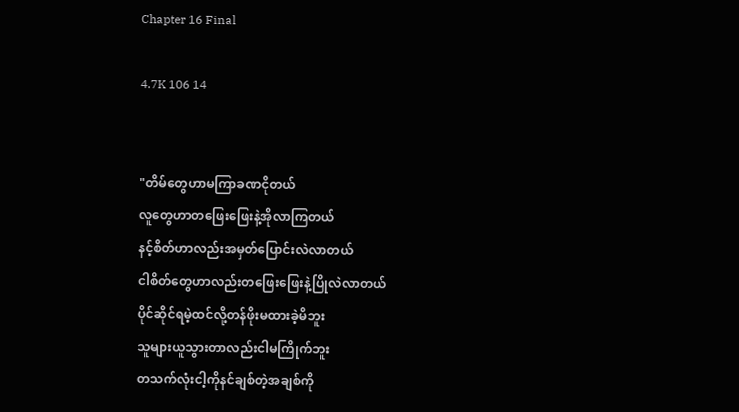Chapter 16 Final

4.7K 106 14


"တိမ်တွေဟာမကြာခဏငိုတယ်
လူတွေဟာတဖြေးဖြေးနဲ့အိုလာကြတယ်
နင့်စိတ်ဟာလည်းအမှတ်ပြောင်းလဲလာတယ်
ငါစိတ်တွေဟာလည်းတဖြေးဖြေးနဲ့ပြိုလဲလာတယ်
ပိုင်ဆိုင်ရမဲ့ထင်လို့တန်ဖိုးမထားခဲ့မိဘူး
သူများယူသွားတာလည်းငါမကြိုက်ဘူး
တသက်လုံးငါ့ကိုနင်ချစ်တဲ့အချစ်ကို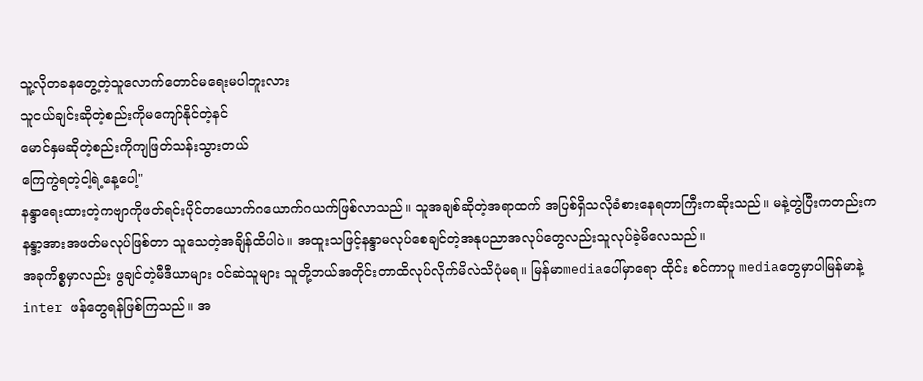သူ့လိုတခနတွေ့တဲ့သူလောက်တောင်မရေးမပါဘူးလား
သူငယ်ချင်းဆိုတဲ့စည်းကိုမကျော်နိုင်တဲ့နင်
မောင်နှမဆိုတဲ့စည်းကိုကျဖြတ်သန်းသွားတယ်
ကြေကွဲရတဲ့ငါ့ရဲ့နေ့ပေါ့"
နန္ဒာရေးထားတဲ့ကဗျာကိုဖတ်ရင်းပိုင်တယောက်ဂယောက်ဂယက်ဖြစ်လာသည်။ သူအချစ်ဆိုတဲ့အရာထက် အပြစ်ရှိသလိုခံစားနေရတာကြီးကဆိုးသည်။ မနဲ့တွဲပြီးကတည်းက နန္ဒာ့အားအဖတ်မလုပ်ဖြစ်တာ သူသေတဲ့အချိန်ထိပါပဲ။ အထူးသဖြင့်နန္ဒာမလုပ်စေချင်တဲ့အနုပညာအလုပ်တွေလည်းသူလုပ်ခဲ့မိလေသည်။
အခုကိစ္စမှာလည်း ဖွချင်တဲ့မီဒီယာများ ဝင်ဆဲသူများ သူတို့ဘယ်အတိုင်းတာထိလုပ်လိုက်မိလဲသိပုံမရ။ မြန်မာmediaပေါ်မှာရော ထိုင်း စင်ကာပူ mediaတွေမှာပါမြန်မာနဲ့inter ဖန်တွေရန်ဖြစ်ကြသည်။ အ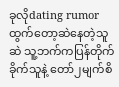ခုလိုdating rumorထွက်တော့ဆဲနေတဲ့သူဆဲ သူ့ဘက်ကပြန်တိုက်ခိုက်သူနဲ့ တော်၂မျက်စိ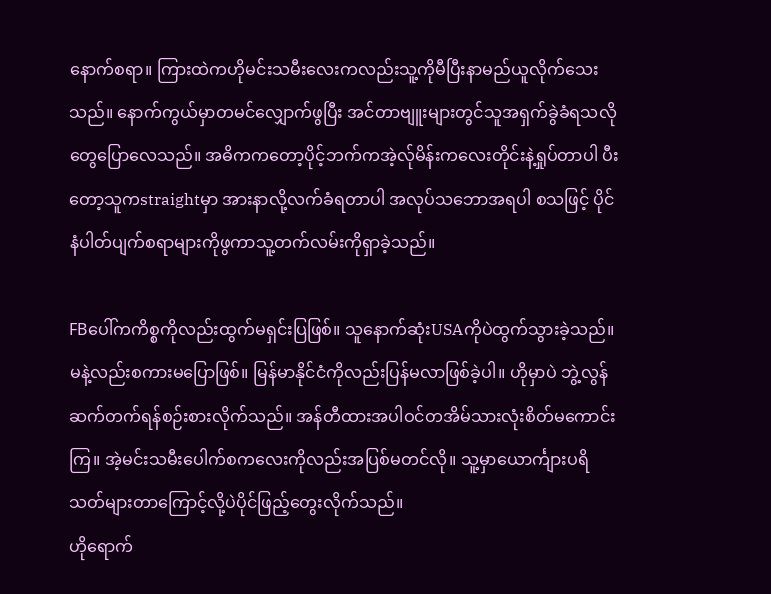နောက်စရာ။ ကြားထဲကဟိုမင်းသမီးလေးကလည်းသူ့ကိုမီပြီးနာမည်ယူလိုက်သေးသည်။ နောက်ကွယ်မှာတမင်လျှောက်ဖွပြီး အင်တာဗျူးများတွင်သူအရှက်ခွဲခံရသလိုတွေပြောလေသည်။ အဓိကကတော့ပိုင့်ဘက်ကအဲ့လ်ုမိန်းကလေးတိုင်းနဲ့ရှုပ်တာပါ ပီးတော့သူကstraightမှာ အားနာလို့လက်ခံရတာပါ အလုပ်သဘောအရပါ စသဖြင့် ပိုင်နံပါတ်ပျက်စရာများကိုဖွကာသူ့တက်လမ်းကိုရှာခဲ့သည်။

FBပေါ်ကကိစ္စကိုလည်းထွက်မရှင်းပြဖြစ်။ သူနောက်ဆုံးUSAကိုပဲထွက်သွားခဲ့သည်။ မနဲ့လည်းစကားမပြောဖြစ်။ မြန်မာနိုင်ငံကိုလည်းပြန်မလာဖြစ်ခဲ့ပါ။ ဟိုမှာပဲ ဘွဲ့လွန်ဆက်တက်ရန်စဉ်းစားလိုက်သည်။ အန်တီထားအပါဝင်တအိမ်သားလုံးစိတ်မကောင်းကြ။ အဲ့မင်းသမီးပေါက်စကလေးကိုလည်းအပြစ်မတင်လို။ သူ့မှာယောင်္ကျားပရိသတ်များတာကြောင့်လို့ပဲပိုင်ဖြည့်တွေးလိုက်သည်။
ဟိုရောက်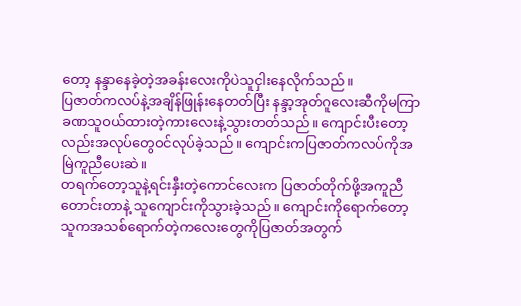တော့ နန္ဒာနေခဲ့တဲ့အခန်းလေးကိုပဲသူငှါးနေလိုက်သည်။
ပြဇာတ်ကလပ်နဲ့အချိန်ဖြုန်းနေတတ်ပြီး နန္ဒာ့အုတ်ဂူလေးဆီကိုမကြာခဏသူဝယ်ထားတဲ့ကားလေးနဲ့သွားတတ်သည်။ ကျောင်းပီးတော့လည်းအလုပ်တွေဝင်လုပ်ခဲ့သည်။ ကျောင်းကပြဇာတ်ကလပ်ကိုအမြဲကူညီပေးဆဲ။
တရက်တော့သူနဲ့ရင်းနှီးတဲ့ကောင်လေးက ပြဇာတ်တိုက်ဖို့အကူညီတောင်းတာနဲ့ သူကျောင်းကိုသွားခဲ့သည်။ ကျောင်းကိုရောက်တော့ သူကအသစ်ရောက်တဲ့ကလေးတွေကိုပြဇာတ်အတွက်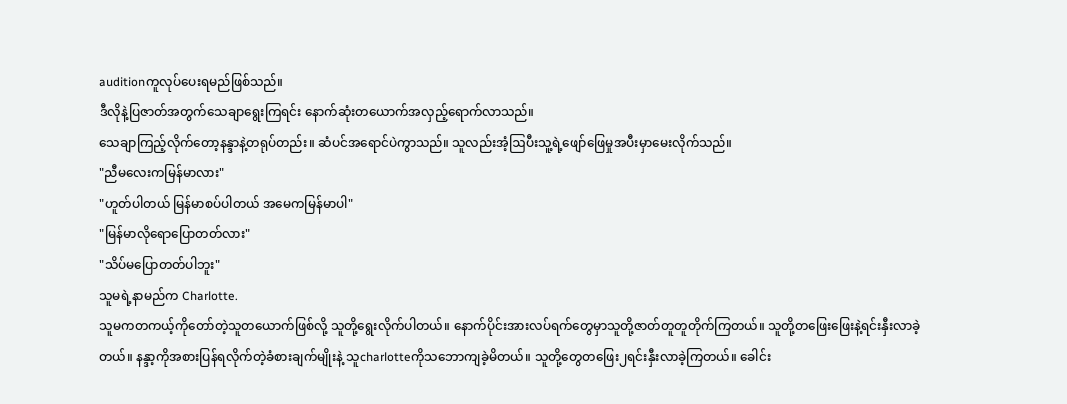auditionကူလုပ်ပေးရမည်ဖြစ်သည်။
ဒီလိုနဲ့ပြဇာတ်အတွက်သေချာရွေးကြရင်း နောက်ဆုံးတယောက်အလှည့်ရောက်လာသည်။
သေချာကြည့်လိုက်တော့နန္ဒာနဲ့တရုပ်တည်း။ ဆံပင်အရောင်ပဲကွာသည်။ သူလည်းအံ့ဩပီးသူ့ရဲ့ဖျော်ဖြေမှုအပီးမှာမေးလိုက်သည်။
"ညီမလေးကမြန်မာလား"
"ဟူတ်ပါတယ် မြန်မာစပ်ပါတယ် အမေကမြန်မာပါ"
"မြန်မာလိုရောပြောတတ်လား"
"သိပ်မပြောတတ်ပါဘူး"
သူမရဲ့နာမည်က Charlotte.
သူမကတကယ့်ကိုတော်တဲ့သူတယောက်ဖြစ်လို့ သူတို့ရွေးလိုက်ပါတယ်။ နောက်ပိုင်းအားလပ်ရက်တွေမှာသူတို့ဇာတ်တူတူတိုက်ကြတယ်။ သူတို့တဖြေးဖြေးနဲ့ရင်းနှီးလာခဲ့တယ်။ နန္ဒာ့ကိုအစားပြန်ရလိုက်တဲ့ခံစားချက်မျိုးနဲ့ သူcharlotteကိုသဘောကျခဲ့မိတယ်။ သူတို့တွေတဖြေး၂ရင်းနှီးလာခဲ့ကြတယ်။ ခေါင်း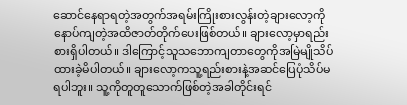ဆောင်နေရာရတဲ့အတွက်အရမ်းကြိုးစားလွန်းတဲ့ချားလော့ကိုနောပ်ကျတဲ့အထိဇာတ်တိုက်ပေးဖြစ်တယ်။ ချားလော့မှာရည်းစားရှိပါတယ်။ ဒါကြောင့်သူသဘောကျတာတွေကိုအမြဲမျိုသိပ်ထားခဲ့မိပါတယ်။ ချားလော့ကသူ့ရည်းစားနဲ့အဆင်ပြေပုံသိပ်မရပါဘူး။ သူ့ကိုတူတူသောက်ဖြစ်တဲ့အခါတိုင်းရင်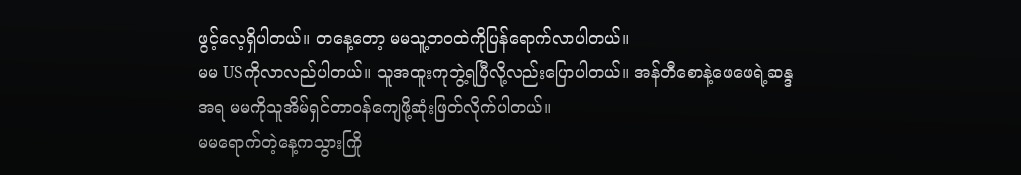ဖွင့်လေ့ရှိပါတယ်။ တနေ့တော့ မမသူ့ဘဝထဲကိုပြန်ရောက်လာပါတယ်။
မမ USကိုလာလည်ပါတယ်။ သူအထူးကုဘွဲ့ရပြီလို့လည်းပြောပါတယ်။ အန်တီစောနဲ့ဖေဖေရဲ့ဆန္ဒအရ မမကိုသူအိမ်ရှင်တာဝန်ကျေဖို့ဆုံးဖြတ်လိုက်ပါတယ်။
မမရောက်တဲ့နေ့ကသွားကြို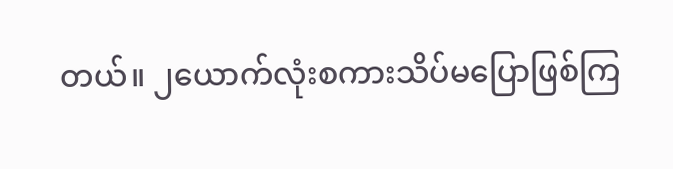တယ်။ ၂ယောက်လုံးစကားသိပ်မပြောဖြစ်ကြ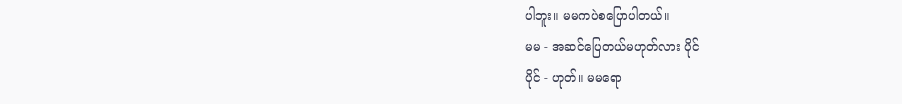ပါဘူး။ မမကပဲစပြောပါတယ်။
မမ - အဆင်ပြေတယ်မဟုတ်လား ပိုင်
ပိုင် - ဟုတ်။ မမရော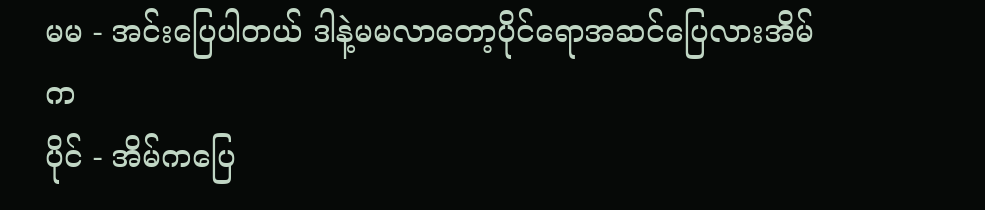မမ - အင်းပြေပါတယ် ဒါနဲ့မမလာတော့ပိုင်ရောအဆင်ပြေလားအိမ်က
ပိုင် - အိမ်ကပြေ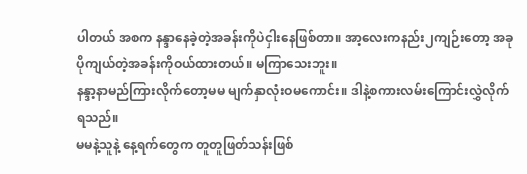ပါတယ် အစက နန္ဒာနေခဲ့တဲ့အခန်းကိုပဲငှါးနေဖြစ်တာ။ အာ့လေးကနည်း၂ကျဉ်းတော့ အခု ပိုကျယ်တဲ့အခန်းကိုဝယ်ထားတယ်။ မကြာသေးဘူး။
နန္ဒာ့နာမည်ကြားလိုက်တော့မမ မျက်နှာလုံးဝမကောင်း။ ဒါနဲ့စကားလမ်းကြောင်းလွှဲလိုက်ရသည်။
မမနဲ့သူနဲ့ နေ့ရက်တွေက တူတူဖြတ်သန်းဖြစ်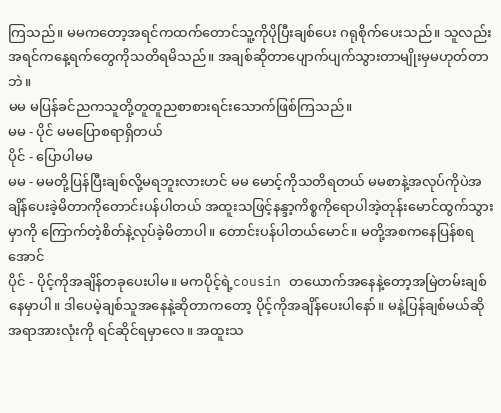ကြသည်။ မမကတော့အရင်ကထက်တောင်သူ့ကိုပိုပြီးချစ်ပေး ဂရုစိုက်ပေးသည်။ သူလည်းအရင်ကနေ့ရက်တွေကိုသတိရမိသည်။ အချစ်ဆိုတာပျောက်ပျက်သွားတာမျိုးမှမဟုတ်တာဘဲ။
မမ မပြန်ခင်ညကသူတို့တူတူညစာစားရင်းသောက်ဖြစ်ကြသည်။
မမ - ပိုင် မမပြောစရာရှိတယ်
ပိုင် - ပြောပါမမ
မမ - မမတို့ပြန်ပြီးချစ်လို့မရဘူးလားဟင် မမ မောင့်ကိုသတိရတယ် မမစာနဲ့အလုပ်ကိုပဲအချိန်ပေးခဲ့မိတာကိုတောင်းပန်ပါတယ် အထူးသဖြင့်နန္ဒာ့ကိစ္စကိုရောပါအဲ့တုန်းမောင်ထွက်သွားမှာကို ကြောက်တဲ့စိတ်နဲ့လုပ်ခဲ့မိတာပါ။ တောင်းပန်ပါတယ်မောင်။ မတို့အစကနေပြန်စရအောင်
ပိုင် - ပိုင့်ကိုအချိန်တခုပေးပါမ။ မကပိုင့်ရဲ့cousin တယောက်အနေနဲ့တော့အမြဲတမ်းချစ်နေမှာပါ။ ဒါပေမဲ့ချစ်သူအနေနဲ့ဆိုတာကတော့ ပိုင့်ကိုအချိန်ပေးပါနော်။ မနဲ့ပြန်ချစ်မယ်ဆို အရာအားလုံးကို ရင်ဆိုင်ရမှာလေ။ အထူးသ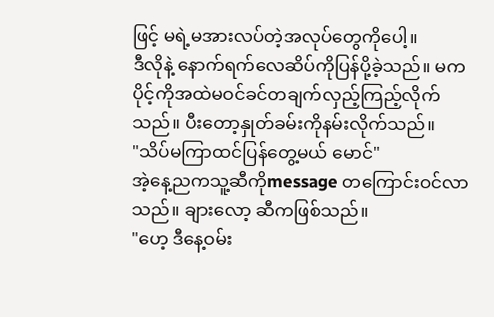ဖြင့် မရဲ့မအားလပ်တဲ့အလုပ်တွေကိုပေါ့။
ဒီလိုနဲ့ နောက်ရက်လေဆိပ်ကိုပြန်ပို့ခဲ့သည်။ မကပိုင့်ကိုအထဲမဝင်ခင်တချက်လှည့်ကြည့်လိုက်သည်။ ပီးတော့နှုတ်ခမ်းကိုနမ်းလိုက်သည်။
"သိပ်မကြာထင်ပြန်တွေ့မယ် မောင်"
အဲ့နေ့ညကသူ့ဆီကိုmessage တကြောင်းဝင်လာသည်။ ချားလော့ ဆီကဖြစ်သည်။
"ဟေ့ ဒီနေ့ဝမ်း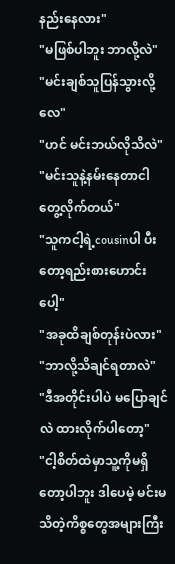နည်းနေလား"
"မဖြစ်ပါဘူး ဘာလို့လဲ"
"မင်းချစ်သူပြန်သွားလို့လေ"
"ဟင် မင်းဘယ်လိုသိလဲ"
"မင်းသူနဲ့နမ်းနေတာငါတွေ့လိုက်တယ်"
"သူကငါ့ရဲ့cousinပါ ပီးတော့ရည်းစားဟောင်းပေါ့"
"အခုထိချစ်တုန်းပဲလား"
"ဘာလို့သိချင်ရတာလဲ"
"ဒီအတိုင်းပါပဲ မပြောချင်လဲ ထားလိုက်ပါတော့"
"ငါ့စိတ်ထဲမှာသူ့ကိုမရှိတော့ပါဘူး ဒါပေမဲ့ မင်းမသိတဲ့ကိစ္စတွေအများကြီး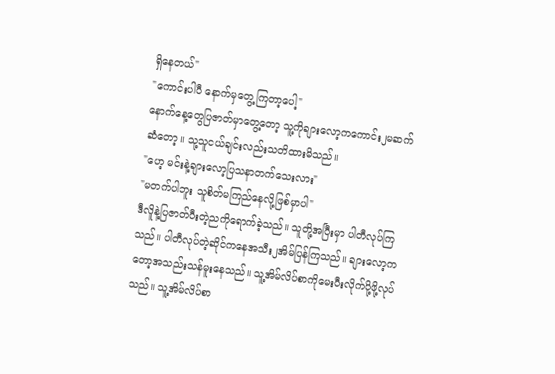ရှိနေတယ်"
"ကောင်းပါပီ နောက်မှတွေ့ကြတာ့ပေါ့"
နောက်နေ့တွေပြဇာတ်မှာတွေ့တော့ သူ့ကိုချားလော့ကကောင်း၂မဆက်ဆံတော့။ သု့သူငယ်ချင်းလည်းသတိထားမိသည်။
"ဟေ့ မင်းနဲ့ချားလော့ပြသနာတက်သေးလား"
"မတက်ပါဘူး သူစိတ်မကြည်နေလို့ဖြစ်မှာပါ"
ဒီလိူနဲ့ပြဇာတ်ပီးတဲ့ညကိုရောက်ခဲ့သည်။ သူတို့အပြီးမှာ ပါတီလုပ်ကြသည်။ ပါတီလုပ်တဲ့ဆိုင်ကနေအသီး၂အိမ်ပြန်ကြသည်။ ချားလော့ကတော့အသည်းသန်မူးနေသည်။ သူ့အိမ်လိပ်စာကိုမေးပီးလိုက်ပို့ဖို့လုပ်သည်။ သူ့အိမ်လိပ်စာ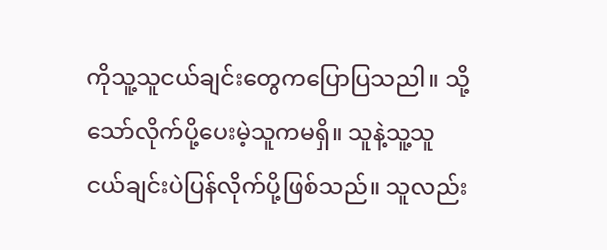ကိုသူ့သူငယ်ချင်းတွေကပြောပြသညါ။ သို့သော်လိုက်ပို့ပေးမဲ့သူကမရှိ။ သူနဲ့သူ့သူငယ်ချင်းပဲပြန်လိုက်ပို့ဖြစ်သည်။ သူလည်း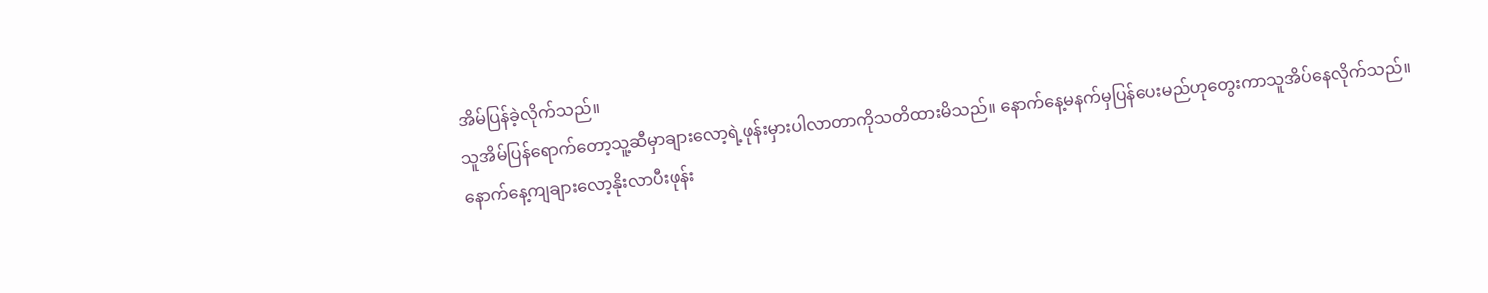အိမ်ပြန်ခဲ့လိုက်သည်။
သူအိမ်ပြန်ရောက်တော့သူ့ဆီမှာချားလော့ရဲ့ဖုန်းမှားပါလာတာကိုသတိထားမိသည်။ နောက်နေ့မနက်မှပြန်ပေးမည်ဟုတွေးကာသူအိပ်နေလိုက်သည်။
နောက်နေ့ကျချားလော့နိုးလာပီးဖုန်း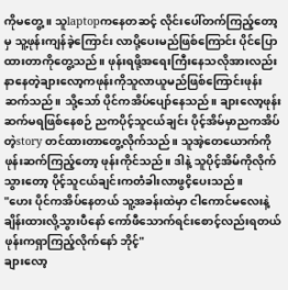ကိုမတွေ့။ သူlaptopကနေတဆင့် လိုင်းပေါ်တက်ကြည့်တော့မှ သူ့ဖုန်းကျန်ခဲ့ကြောင်း လာပို့ပေးမည်ဖြစ်ကြောင်း ပိုင်ပြောထားတာကိုတွေ့သည်။ ဖုန်းရဖို့အရေးကြီးနေသလိုအားလည်းနာနေတဲ့ချားလော့ကဖုန်းကိုသူလာယူမည်ဖြစ်ကြောင်းဖုန်းဆက်သည်။ သို့သော် ပိုင်ကအိပ်ပျော်နေသည်။ ချားလော့ဖုန်းဆက်မရဖြစ်နေစဉ် ညကပိုင့်သူငယ်ချင်း ပိုင့်အိမ်မှာညကအိပ်တဲ့story တင်ထားတာတွေ့လိုက်သည်။ သူအဲ့တေယောက်ကိုဖုန်းဆက်ကြည့်တော့ ဖုန်းကိုင်သည်။ ဒါနဲ့ သူပိုင့်အိမ်ကိုလိုက်သွားတော့ ပိုင့်သူငယ်ချင်းကတံခါးလာဖွငိ့ပေးသည်။
"ဟေး ပိုင်ကအိပ်နေတယ် သူ့အခန်းထဲမှာ ငါကောင်မလေးနဲ့ချိန်းထားလို့သွားပီနော် ကော်ဖီသောက်ရင်းစောင့်လည်းရတယ် ဖုန်းကရှာကြည့်လိုက်နော် ဘိုင့်"
ချားလော့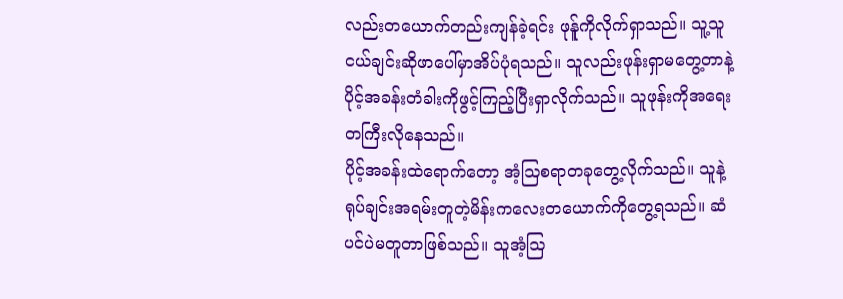လည်းတယောက်တည်းကျန်ခဲ့ရင်း ဖုန်ူကိုလိုက်ရှာသည်။ သူ့သူငယ်ချင်းဆိုဖာပေါ်မှာအိပ်ပုံရသည်။ သူလည်းဖုန်းရှာမတွေ့တာနဲ့ ပိုင့်အခန်းတံခါးကိုဖွင့်ကြည့်ပြီးရှာလိုက်သည်။ သူဖုန်းကိုအရေးတကြီးလိုနေသည်။
ပိုင့်အခန်းထဲရောက်တော့ အံ့ဩစရာတခုတွေ့လိုက်သည်။ သူနဲ့ရုပ်ချင်းအရမ်းတူတဲ့မိန်းကလေးတယောက်ကိုတွေ့ရသည်။ ဆံပင်ပဲမတူတာဖြစ်သည်။ သူအံ့ဩ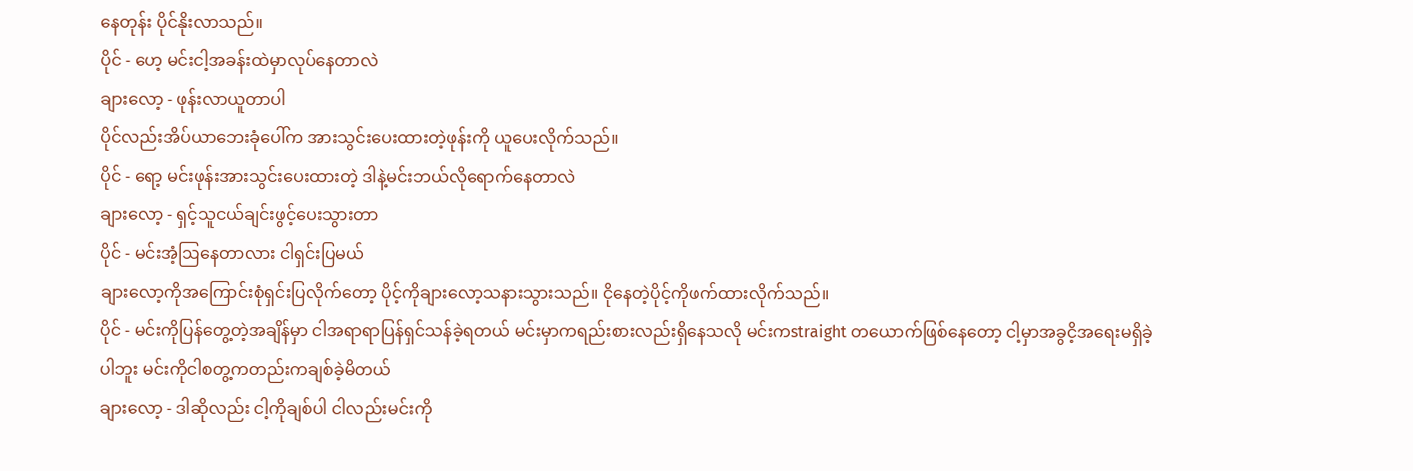နေတုန်း ပိုင်နိုးလာသည်။
ပိုင် - ဟေ့ မင်းငါ့အခန်းထဲမှာလုပ်နေတာလဲ
ချားလော့ - ဖုန်းလာယူတာပါ
ပိုင်လည်းအိပ်ယာဘေးခုံပေါ်က အားသွင်းပေးထားတဲ့ဖုန်းကို ယူပေးလိုက်သည်။
ပိုင် - ရော့ မင်းဖုန်းအားသွင်းပေးထားတဲ့ ဒါနဲ့မင်းဘယ်လိုရောက်နေတာလဲ
ချားလော့ - ရှင့်သူငယ်ချင်းဖွင့်ပေးသွားတာ
ပိုင် - မင်းအံ့ဩနေတာလား ငါရှင်းပြမယ်
ချားလော့ကိုအကြောင်းစုံရှင်းပြလိုက်တော့ ပိုင့်ကိုချားလော့သနားသွားသည်။ ငိုနေတဲ့ပိုင့်ကိုဖက်ထားလိုက်သည်။
ပိုင် - မင်းကိုပြန်တွေ့တဲ့အချိန်မှာ ငါအရာရာပြန်ရှင်သန်ခဲ့ရတယ် မင်းမှာကရည်းစားလည်းရှိနေသလို မင်းကstraight တယောက်ဖြစ်နေတော့ ငါ့မှာအခွငိ့အရေးမရှိခဲ့ပါဘူး မင်းကိုငါစတွ့ကတည်းကချစ်ခဲ့မိတယ်
ချားလော့ - ဒါဆိုလည်း ငါ့ကိုချစ်ပါ ငါလည်းမင်းကို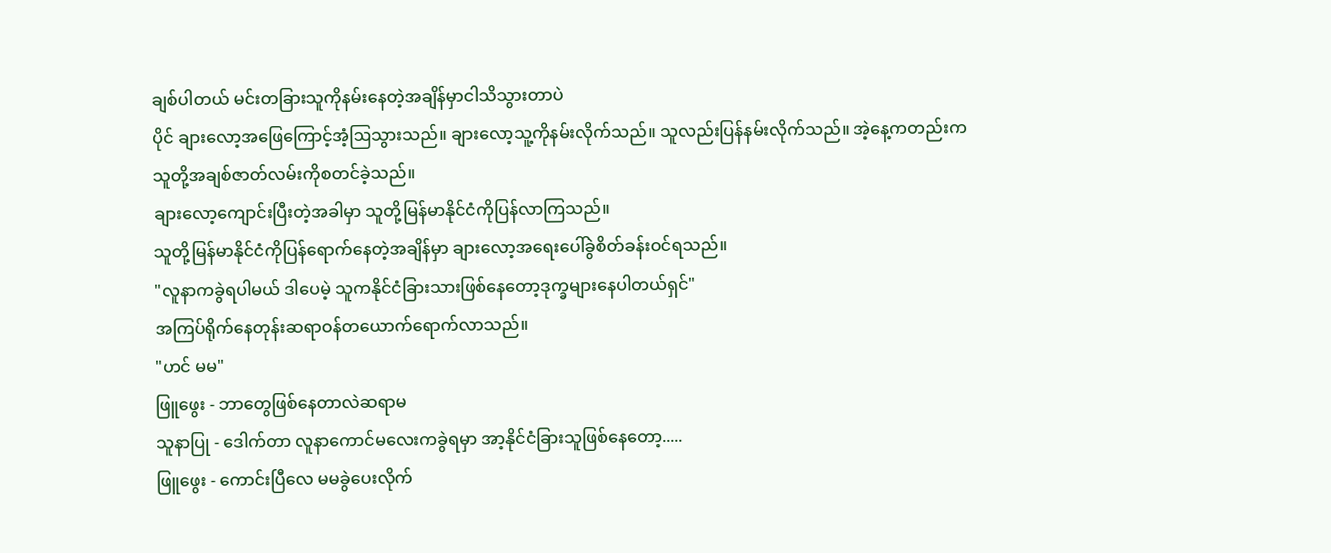ချစ်ပါတယ် မင်းတခြားသူကိုနမ်းနေတဲ့အချိန်မှာငါသိသွားတာပဲ
ပိုင် ချားလော့အဖြေကြောင့်အံ့ဩသွားသည်။ ချားလော့သူ့ကိုနမ်းလိုက်သည်။ သူလည်းပြန်နမ်းလိုက်သည်။ အဲ့နေ့ကတည်းကသူတို့အချစ်ဇာတ်လမ်းကိုစတင်ခဲ့သည်။
ချားလော့ကျောင်းပြီးတဲ့အခါမှာ သူတို့မြန်မာနိုင်ငံကိုပြန်လာကြသည်။
သူတို့မြန်မာနိုင်ငံကိုပြန်ရောက်နေတဲ့အချိန်မှာ ချားလော့အရေးပေါ်ခွဲစိတ်ခန်းဝင်ရသည်။
"လူနာကခွဲရပါမယ် ဒါပေမဲ့ သူကနိုင်ငံခြားသားဖြစ်နေတော့ဒုက္ခများနေပါတယ်ရှင်"
အကြပ်ရိုက်နေတုန်းဆရာဝန်တယောက်ရောက်လာသည်။
"ဟင် မမ"
ဖြူဖွေး - ဘာတွေဖြစ်နေတာလဲဆရာမ
သူနာပြု - ဒေါက်တာ လူနာကောင်မလေးကခွဲရမှာ အာ့နိုင်ငံခြားသူဖြစ်နေတော့.....
ဖြူဖွေး - ကောင်းပြီလေ မမခွဲပေးလိုက်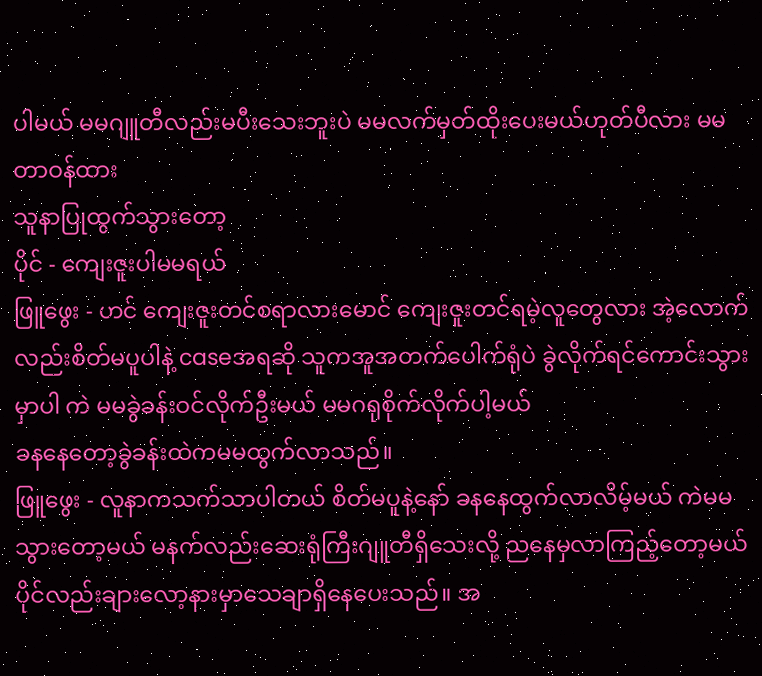ပါမယ် မမဂျူတီလည်းမပီးသေးဘူးပဲ မမလက်မှတ်ထိုးပေးမယ်ဟုတ်ပီလား မမတာဝန်ထား
သူနာပြုထွက်သွားတော့
ပိုင် - ကျေးဇူးပါမမရယ်
ဖြူဖွေး - ဟင် ကျေးဇူးတင်စရာလားမောင် ကျေးဇူးတင်ရမဲ့လူတွေလား အဲ့လောက်လည်းစိတ်မပူပါနဲ့ caseအရဆို သူကအူအတက်ပေါက်ရုံပဲ ခွဲလိုက်ရင်ကောင်းသွားမှာပါ ကဲ မမခွဲခန်းဝင်လိုက်ဦးမယ် မမဂရုစိုက်လိုက်ပါ့မယ်
ခနနေတော့ခွဲခန်းထဲကမမထွက်လာသည်။
ဖြူဖွေး - လူနာကသက်သာပါတယ် စိတ်မပူနဲ့နော် ခနနေထွက်လာလိမ့်မယ် ကဲမမ သွားတော့မယ် မနက်လည်းဆေးရုံကြီးဂျူတီရှိသေးလို့ ညနေမှလာကြည့်တော့မယ်
ပိုင်လည်းချားလော့နားမှာသေချာရှိနေပေးသည်။ အ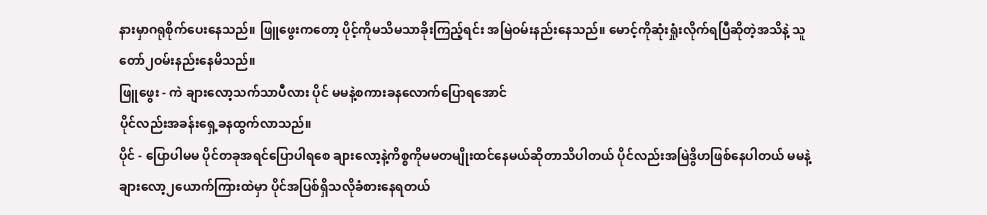နားမှာဂရုစိုက်ပေးနေသည်။ ဖြူဖွေးကတော့ ပိုင့်ကိုမသိမသာခိုးကြည့်ရင်း အမြဲဝမ်းနည်းနေသည်။ မောင့်ကိုဆုံးရှုံးလိုက်ရပြီဆိုတဲ့အသိနဲ့ သူတော်၂ဝမ်းနည်းနေမိသည်။
ဖြူဖွေး - ကဲ ချားလော့သက်သာပီလား ပိုင် မမနဲ့စကားခနလောက်ပြောရအောင်
ပိုင်လည်းအခန်းရှေ့ခနထွက်လာသည်။
ပိုင် - ပြောပါမမ ပိုင်တခုအရင်ပြောပါရစေ ချားလော့နဲ့ကိစ္စကိုမမတမျိုးထင်နေမယ်ဆိုတာသိပါတယ် ပိုင်လည်းအမြဲဒွိဟဖြစ်နေပါတယ် မမနဲ့ချားလော့၂ယောက်ကြားထဲမှာ ပိုင်အပြစ်ရှိသလိုခံစားနေရတယ်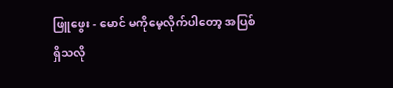ဖြူဖွေး - မောင် မကိုမေ့လိုက်ပါတော့ အပြစ်ရှိသလို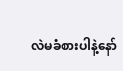လဲမခံစားပါနဲ့နော်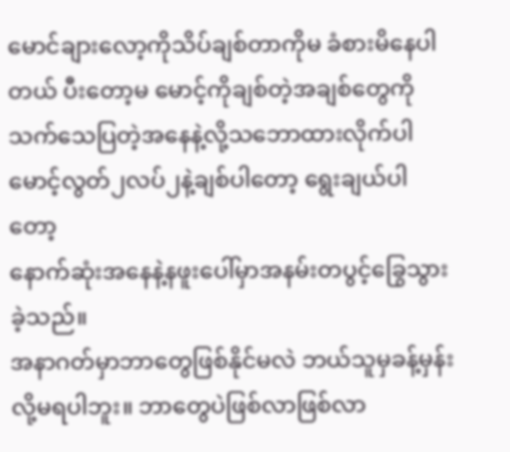မောင်ချားလော့ကိုသိပ်ချစ်တာကိုမ ခံစားမိနေပါတယ် ပီးတော့မ မောင့်ကိုချစ်တဲ့အချစ်တွေကိုသက်သေပြတဲ့အနေနဲ့လို့သဘောထားလိုက်ပါ မောင့်လွတ်၂လပ်၂နဲ့ချစ်ပါတော့ ရွေးချယ်ပါတော့
နောက်ဆုံးအနေနဲ့နဖူးပေါ်မှာအနမ်းတပွင့်ခြွေသွားခဲ့သည်။
အနာဂတ်မှာဘာတွေဖြစ်နိုင်မလဲ ဘယ်သူမှခန့်မှန်းလို့မရပါဘူး။ ဘာတွေပဲဖြစ်လာဖြစ်လာ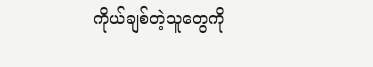ကိုယ်ချစ်တဲ့သူတွေကို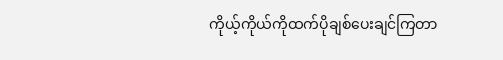ကိုယ့်ကိုယ်ကိုထက်ပိုချစ်ပေးချင်ကြတာ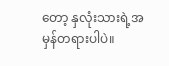တော့ နှလုံးသားရဲ့အမှန်တရားပါပဲ။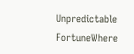Unpredictable FortuneWhere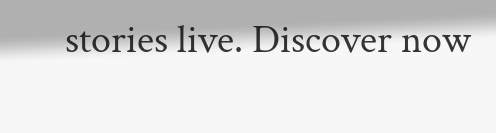stories live. Discover now